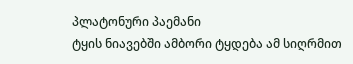პლატონური პაემანი
ტყის ნიავებში ამბორი ტყდება ამ სიღრმით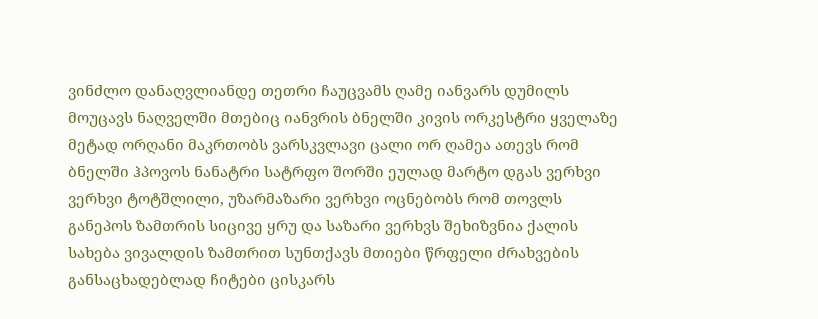ვინძლო დანაღვლიანდე თეთრი ჩაუცვამს ღამე იანვარს დუმილს მოუცავს ნაღველში მთებიც იანვრის ბნელში კივის ორკესტრი ყველაზე მეტად ორღანი მაკრთობს ვარსკვლავი ცალი ორ ღამეა ათევს რომ ბნელში ჰპოვოს ნანატრი სატრფო შორში ეულად მარტო დგას ვერხვი ვერხვი ტოტშლილი, უზარმაზარი ვერხვი ოცნებობს რომ თოვლს განეპოს ზამთრის სიცივე ყრუ და საზარი ვერხვს შეხიზვნია ქალის სახება ვივალდის ზამთრით სუნთქავს მთიები წრფელი ძრახვების განსაცხადებლად ჩიტები ცისკარს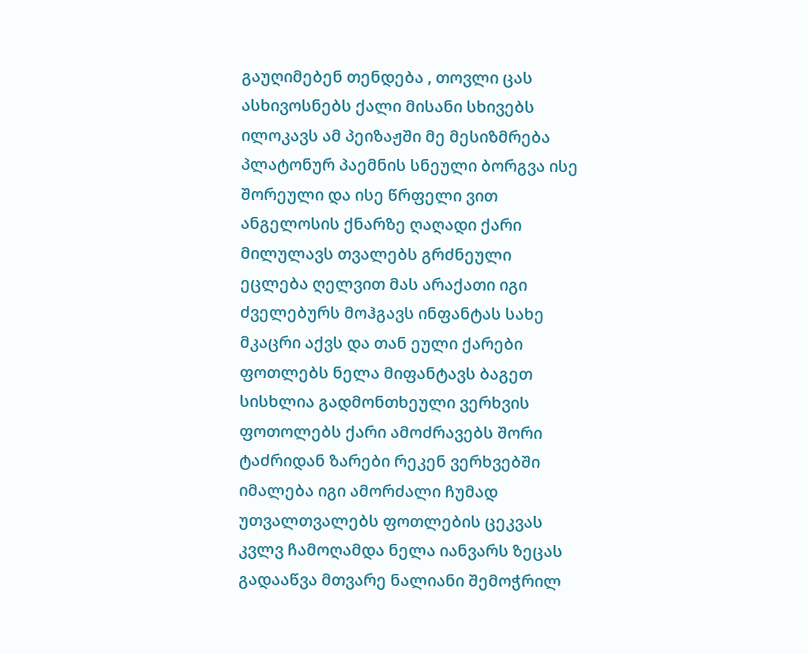გაუღიმებენ თენდება , თოვლი ცას ასხივოსნებს ქალი მისანი სხივებს ილოკავს ამ პეიზაჟში მე მესიზმრება პლატონურ პაემნის სნეული ბორგვა ისე შორეული და ისე წრფელი ვით ანგელოსის ქნარზე ღაღადი ქარი მილულავს თვალებს გრძნეული ეცლება ღელვით მას არაქათი იგი ძველებურს მოჰგავს ინფანტას სახე მკაცრი აქვს და თან ეული ქარები ფოთლებს ნელა მიფანტავს ბაგეთ სისხლია გადმონთხეული ვერხვის ფოთოლებს ქარი ამოძრავებს შორი ტაძრიდან ზარები რეკენ ვერხვებში იმალება იგი ამორძალი ჩუმად უთვალთვალებს ფოთლების ცეკვას კვლვ ჩამოღამდა ნელა იანვარს ზეცას გადააწვა მთვარე ნალიანი შემოჭრილ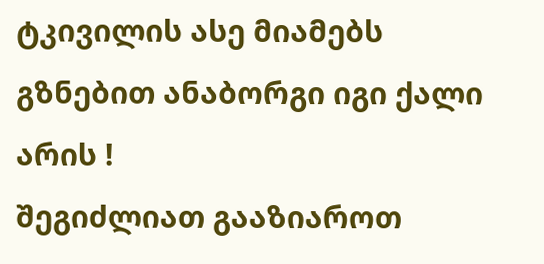ტკივილის ასე მიამებს გზნებით ანაბორგი იგი ქალი არის !
შეგიძლიათ გააზიაროთ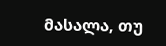მასალა, თუ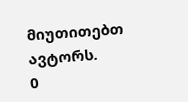მიუთითებთ ავტორს.
0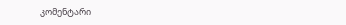კომენტარი